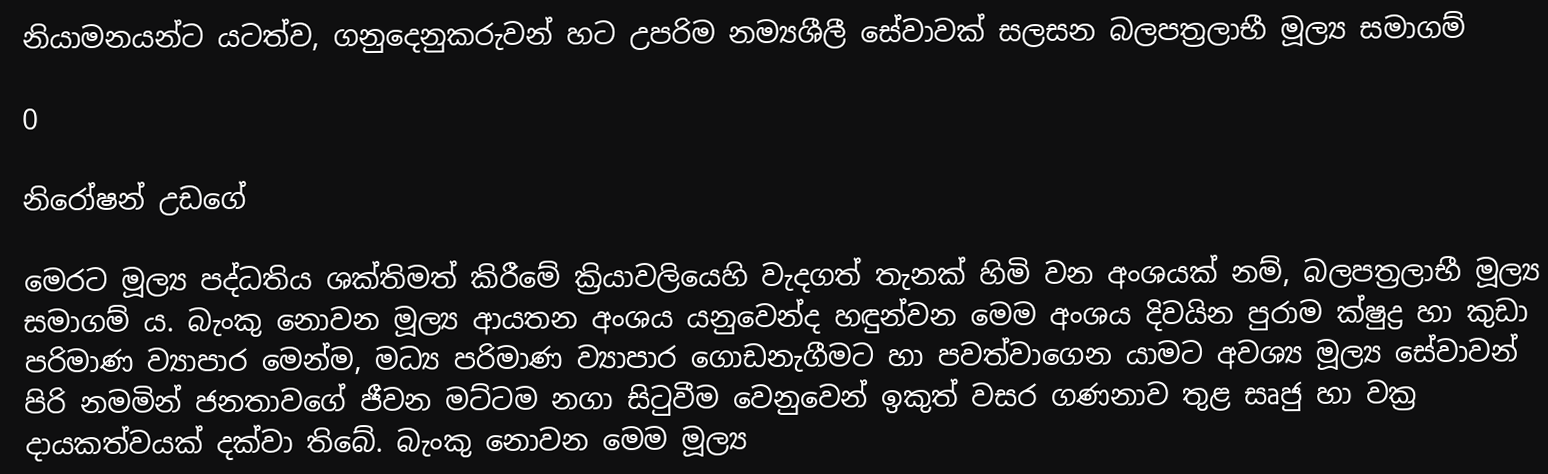නියාමනයන්ට යටත්ව, ගනුදෙනුකරුවන් හට උපරිම නම්‍යශීලී සේවාවක් සලසන බලපත්‍රලාභී මූල්‍ය සමාගම්

0

නිරෝෂන් උඩගේ

මෙරට මූල්‍ය පද්ධතිය ශක්තිමත් කිරීමේ ක්‍රියාවලියෙහි වැදගත් තැනක් හිමි වන අංශයක් නම්, බලපත්‍රලාභී මූල්‍ය සමාගම් ය. බැංකු නොවන මූල්‍ය ආයතන අංශය යනුවෙන්ද හඳුන්වන මෙම අංශය දිවයින පුරාම ක්ෂුද්‍ර හා කුඩා පරිමාණ ව්‍යාපාර මෙන්ම, මධ්‍ය පරිමාණ ව්‍යාපාර ගොඩනැගීමට හා පවත්වාගෙන යාමට අවශ්‍ය මූල්‍ය සේවාවන් පිරි නමමින් ජනතාවගේ ජීවන මට්ටම නගා සිටුවීම වෙනුවෙන් ඉකුත් වසර ගණනාව තුළ සෘජු හා වක්‍ර දායකත්වයක් දක්වා තිබේ. බැංකු නොවන මෙම මූල්‍ය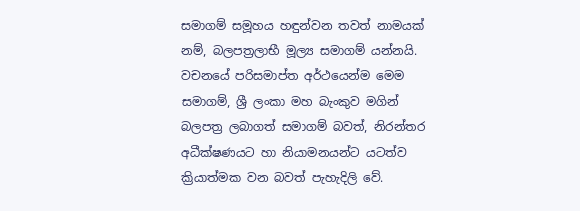සමාගම් සමූහය හඳුන්වන තවත් නාමයක් නම්, බලපත්‍රලාභී මූල්‍ය සමාගම් යන්නයි. වචනයේ පරිසමාප්ත අර්ථයෙන්ම මෙම සමාගම්, ශ්‍රී ලංකා මහ බැංකුව මගින් බලපත්‍ර ලබාගත් සමාගම් බවත්, නිරන්තර අධීක්ෂණයට හා නියාමනයන්ට යටත්ව ක්‍රියාත්මක වන බවත් පැහැදිලි වේ.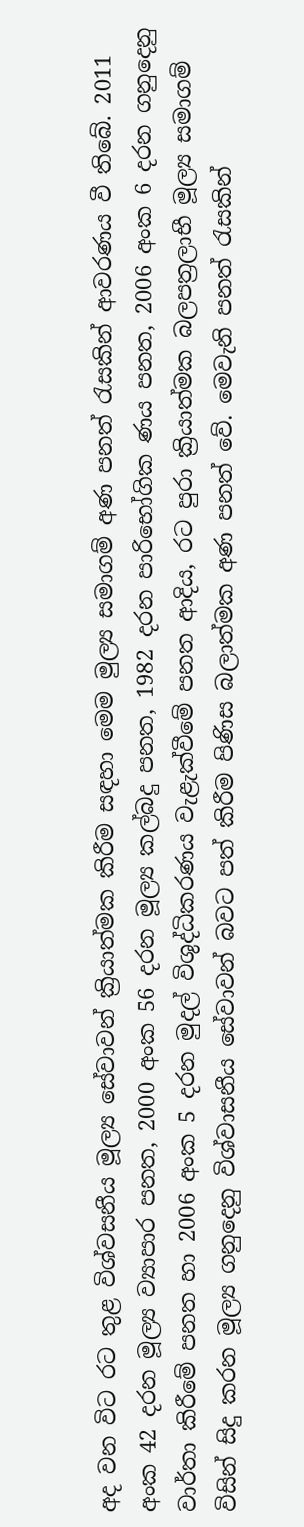අද වන විට රට තුළ විශ්වසනීය මූල්‍ය සේවාවන් ක්‍රියාත්මක කිරීම සඳහා මෙම මුල්‍ය සමාගම් අණ පනත් රැසකින් ආවරණය වී තිබේ. 2011 අංක 42 දරන මූල්‍ය ව්‍යාපාර පනත, 2000 අංක 56 දරන මූල්‍ය කල්බදු පනත, 1982 දරන පාරිභෝගික ණය පනත, 2006 අංක 6 දරන ගනුදෙනු වාර්තා කිරීමේ පනත හා 2006 අංක 5 දරන මුදල් විශුද්ධිකරණය වැළැක්වීමේ පනත ආදිය, රට පුරා ක්‍රියාත්මක බලපත්‍රලාභී මූල්‍ය සමාගම් විසින් සිදු කරන මූල්‍ය ගනුදෙනු විශ්වාසනීය සේවාවන් බවට පත් කිරීම පිණිස බලාත්මක අණ පනත් වේ. මෙවැනි පනත් රැසකින්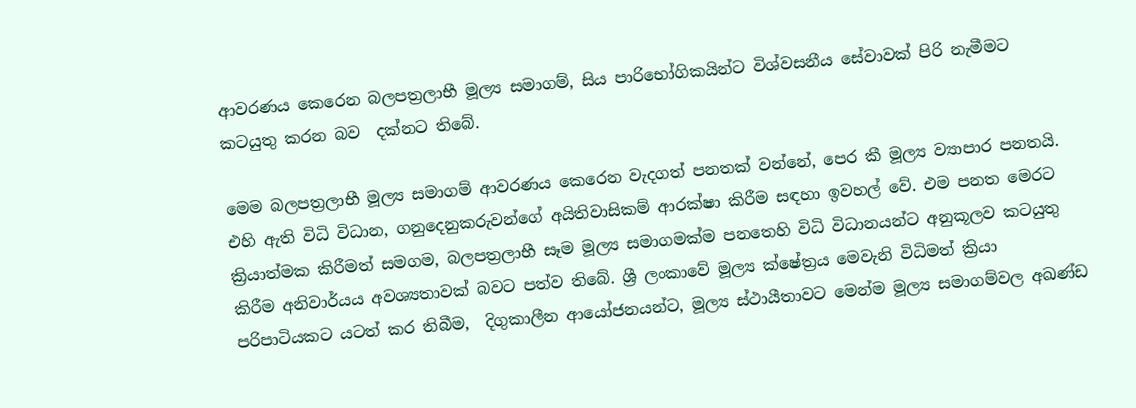ආවරණය කෙරෙන බලපත්‍රලාභී මූල්‍ය සමාගම්, සිය පාරිභෝගිකයින්ට විශ්වසනීය සේවාවක් පිරි නැමීමට කටයුතු කරන බව  දක්නට තිබේ.

මෙම බලපත්‍රලාභී මූල්‍ය සමාගම් ආවරණය කෙරෙන වැදගත් පනතක් වන්නේ, පෙර කී මූල්‍ය ව්‍යාපාර පනතයි. එහි ඇති විධි විධාන, ගනුදෙනුකරුවන්ගේ අයිතිවාසිකම් ආරක්ෂා කිරීම සඳහා ඉවහල් වේ. එම පනත මෙරට ක්‍රියාත්මක කිරීමත් සමගම, බලපත්‍රලාභී සෑම මූල්‍ය සමාගමක්ම පනතෙහි විධි විධානයන්ට අනුකූලව කටයුතු කිරීම අනිවාර්යය අවශ්‍යතාවක් බවට පත්ව තිබේ. ශ්‍රී ලංකාවේ මූල්‍ය ක්ෂේත්‍රය මෙවැනි විධිමත් ක්‍රියා පරිපාටියකට යටත් කර තිබීම,  දිගුකාලීන ආයෝජනයන්ට, මූල්‍ය ස්ථායීතාවට මෙන්ම මූල්‍ය සමාගම්වල අඛණ්ඩ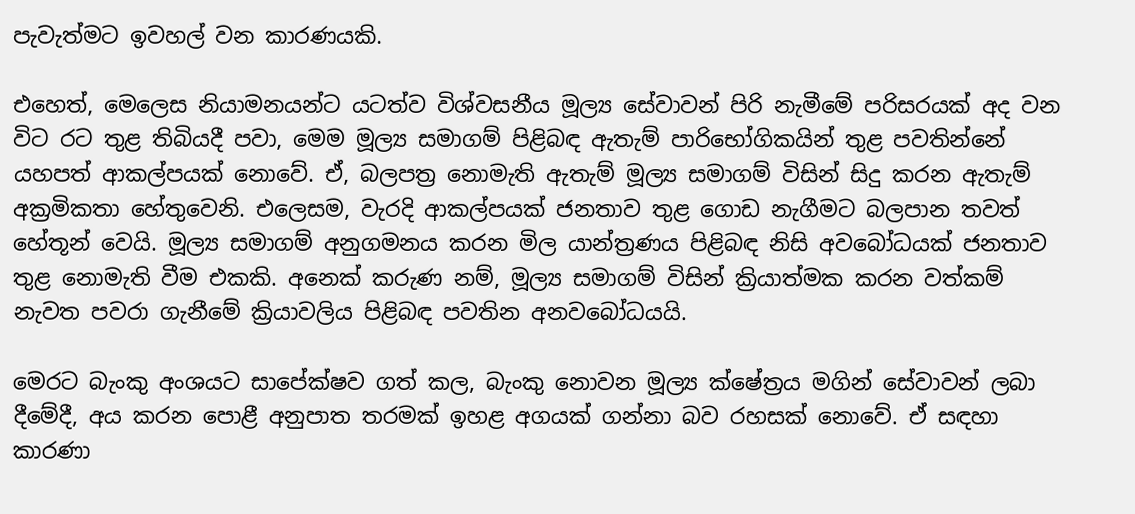පැවැත්මට ඉවහල් වන කාරණයකි.

එහෙත්, මෙලෙස නියාමනයන්ට යටත්ව විශ්වසනීය මූල්‍ය සේවාවන් පිරි නැමීමේ පරිසරයක් අද වන විට රට තුළ තිබියදී පවා, මෙම මූල්‍ය සමාගම් පිළිබඳ ඇතැම් පාරිභෝගිකයින් තුළ පවතින්නේ යහපත් ආකල්පයක් නොවේ. ඒ, බලපත්‍ර නොමැති ඇතැම් මූල්‍ය සමාගම් විසින් සිදු කරන ඇතැම් අක්‍රමිකතා හේතුවෙනි. එලෙසම, වැරදි ආකල්පයක් ජනතාව තුළ ගොඩ නැගීමට බලපාන තවත් හේතූන් වෙයි. මූල්‍ය සමාගම් අනුගමනය කරන මිල යාන්ත්‍රණය පිළිබඳ නිසි අවබෝධයක් ජනතාව තුළ නොමැති වීම එකකි. අනෙක් කරුණ නම්, මූල්‍ය සමාගම් විසින් ක්‍රියාත්මක කරන වත්කම් නැවත පවරා ගැනීමේ ක්‍රියාවලිය පිළිබඳ පවතින අනවබෝධයයි.

මෙරට බැංකු අංශයට සාපේක්ෂව ගත් කල, බැංකු නොවන මූල්‍ය ක්ෂේත්‍රය මගින් සේවාවන් ලබා දීමේදී, අය කරන පොළී අනුපාත තරමක් ඉහළ අගයක් ගන්නා බව රහසක් නොවේ. ඒ සඳහා කාරණා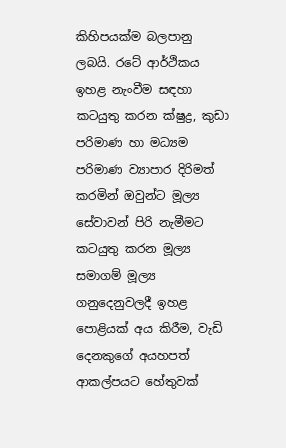කිහිපයක්ම බලපානු ලබයි. රටේ ආර්ථිකය ඉහළ නැංවීම සඳහා කටයුතු කරන ක්ෂුද්‍ර, කුඩා පරිමාණ හා මධ්‍යම පරිමාණ ව්‍යාපාර දිරිමත් කරමින් ඔවුන්ට මූල්‍ය සේවාවන් පිරි නැමීමට කටයුතු කරන මූල්‍ය සමාගම් මූල්‍ය ගනුදෙනුවලදී ඉහළ පොළියක් අය කිරීම, වැඩි දෙනකුගේ අයහපත් ආකල්පයට හේතුවක්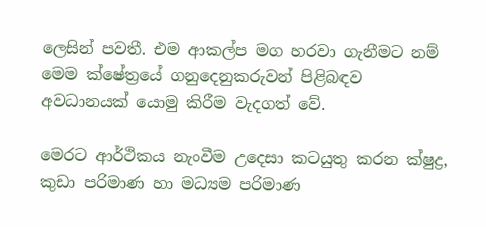ලෙසින් පවතී. එම ආකල්ප මග හරවා ගැනීමට නම් මෙම ක්ෂේත්‍රයේ ගනුදෙනුකරුවන් පිළිබඳව අවධානයක් යොමු කිරීම වැදගත් වේ.

මෙරට ආර්ථිකය නැංවීම උදෙසා කටයුතු කරන ක්ෂුද්‍ර, කුඩා පරිමාණ හා මධ්‍යම පරිමාණ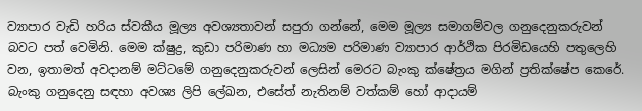ව්‍යාපාර වැඩි හරිය ස්වකීය මූල්‍ය අවශ්‍යතාවන් සපුරා ගන්නේ, මෙම මූල්‍ය සමාගම්වල ගනුදෙනුකරුවන් බවට පත් වෙමිනි. මෙම ක්ෂුද්‍ර, කුඩා පරිමාණ හා මධ්‍යම පරිමාණ ව්‍යාපාර ආර්ථික පිරමිඩයෙහි පතුලෙහි වන, ඉතාමත් අවදානම් මට්ටමේ ගනුදෙනුකරුවන් ලෙසින් මෙරට බැංකු ක්ෂේත්‍රය මගින් ප්‍රතික්ෂේප කෙරේ. බැංකු ගනුදෙනු සඳහා අවශ්‍ය ලිපි ලේඛන, එසේත් නැතිනම් වත්කම් හෝ ආදායම්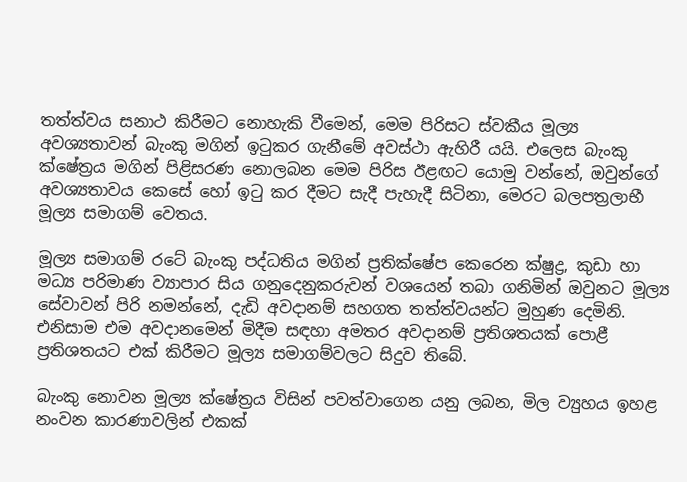තත්ත්වය සනාථ කිරීමට නොහැකි වීමෙන්, මෙම පිරිසට ස්වකීය මූල්‍ය අවශ්‍යතාවන් බැංකු මගින් ඉටුකර ගැනීමේ අවස්ථා ඇහිරී යයි. එලෙස බැංකු ක්ෂේත්‍රය මගින් පිළිසරණ නොලබන මෙම පිරිස ඊළඟට යොමු වන්නේ, ඔවුන්ගේ අවශ්‍යතාවය කෙසේ හෝ ඉටු කර දීමට සැදී පැහැදී සිටිනා, මෙරට බලපත්‍රලාභී මූල්‍ය සමාගම් වෙතය.

මූල්‍ය සමාගම් රටේ බැංකු පද්ධතිය මගින් ප්‍රතික්ෂේප කෙරෙන ක්ෂුද්‍ර, කුඩා හා මධ්‍ය පරිමාණ ව්‍යාපාර සිය ගනුදෙනුකරුවන් වශයෙන් තබා ගනිමින් ඔවුනට මූල්‍ය සේවාවන් පිරි නමන්නේ, දැඩි අවදානම් සහගත තත්ත්වයන්ට මුහුණ දෙමිනි. එනිසාම එම අවදානමෙන් මිදීම සඳහා අමතර අවදානම් ප්‍රතිශතයක් පොළී ප්‍රතිශතයට එක් කිරීමට මූල්‍ය සමාගම්වලට සිදුව තිබේ.

බැංකු නොවන මූල්‍ය ක්ෂේත්‍රය විසින් පවත්වාගෙන යනු ලබන, මිල ව්‍යුහය ඉහළ නංවන කාරණාවලින් එකක්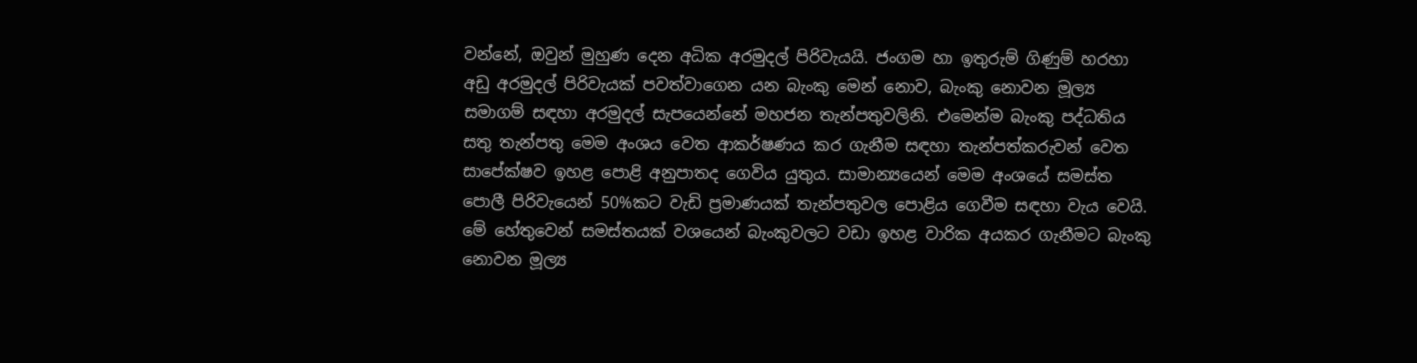වන්නේ, ඔවුන් මුහුණ දෙන අධික අරමුදල් පිරිවැයයි. ජංගම හා ඉතුරුම් ගිණුම් හරහා අඩු අරමුදල් පිරිවැයක් පවත්වාගෙන යන බැංකු මෙන් නොව, බැංකු නොවන මූල්‍ය සමාගම් සඳහා අරමුදල් සැපයෙන්නේ මහජන තැන්පතුවලිනි. එමෙන්ම බැංකු පද්ධතිය සතු තැන්පතු මෙම අංශය වෙත ආකර්ෂණය කර ගැනීම සඳහා තැන්පත්කරුවන් වෙත සාපේක්ෂව ඉහළ පොළි අනුපාතද ගෙවිය යුතුය. සාමාන්‍යයෙන් මෙම අංශයේ සමස්ත පොලී පිරිවැයෙන් 50%කට වැඩි ප්‍රමාණයක් තැන්පතුවල පොළිය ගෙවීම සඳහා වැය වෙයි. මේ හේතුවෙන් සමස්තයක් වශයෙන් බැංකුවලට වඩා ඉහළ වාරික අයකර ගැනීමට බැංකු නොවන මූල්‍ය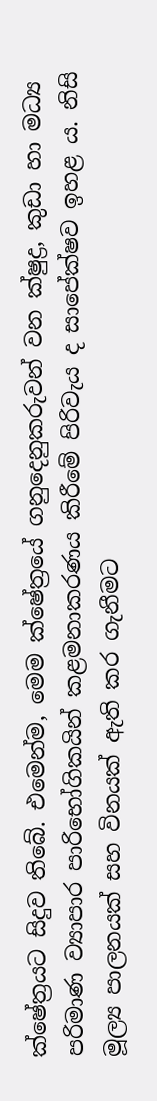ක්ෂේත්‍රයට සිදුව තිබේ. එමෙන්ම, මෙම ක්ෂේත්‍රයේ ගනුදෙනුකරුවන් වන ක්ෂුද්‍ර, කුඩා හා මධ්‍ය පරිමාණ ව්‍යාපාර පාරිභෝගිකයින් කළමනාකරණය කිරීමේ පිරිවැය ද සාපේක්ෂව ඉහළ ය. නිසි මූල්‍ය පාලනයක් සහ විනයක් ඇති කර ගැනීමට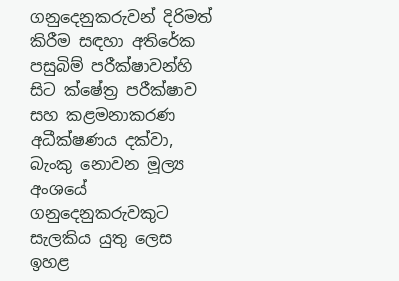ගනුදෙනුකරුවන් දිරිමත් කිරීම සඳහා අතිරේක පසුබිම් පරීක්ෂාවන්හි සිට ක්ෂේත්‍ර පරීක්ෂාව සහ කළමනාකරණ අධීක්ෂණය දක්වා, බැංකු නොවන මූල්‍ය අංශයේ ගනුදෙනුකරුවකුට සැලකිය යුතු ලෙස ඉහළ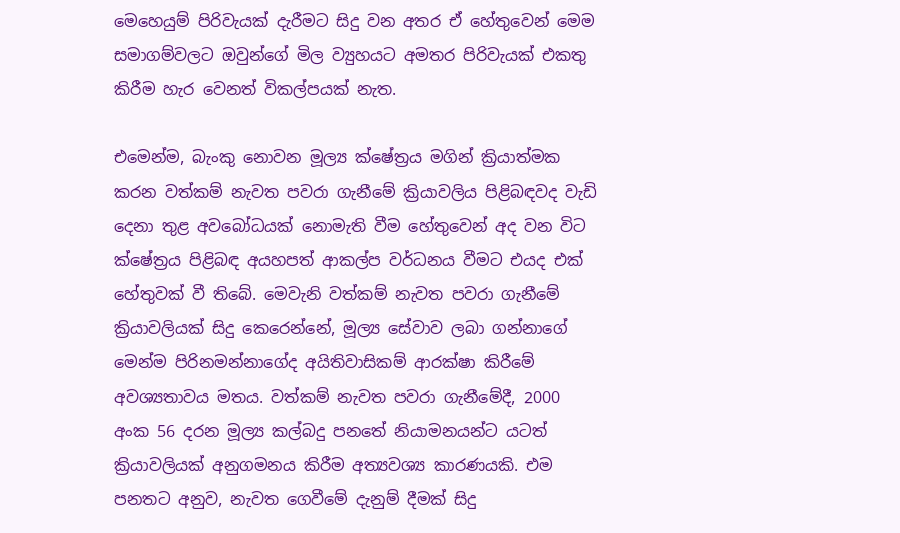මෙහෙයුම් පිරිවැයක් දැරීමට සිදු වන අතර ඒ හේතුවෙන් මෙම සමාගම්වලට ඔවුන්ගේ මිල ව්‍යුහයට අමතර පිරිවැයක් එකතු කිරීම හැර වෙනත් විකල්පයක් නැත.

එමෙන්ම, බැංකු නොවන මූල්‍ය ක්ෂේත්‍රය මගින් ක්‍රියාත්මක කරන වත්කම් නැවත පවරා ගැනීමේ ක්‍රියාවලිය පිළිබඳවද වැඩි දෙනා තුළ අවබෝධයක් නොමැති වීම හේතුවෙන් අද වන විට ක්ෂේත්‍රය පිළිබඳ අයහපත් ආකල්ප වර්ධනය වීමට එයද එක් හේතුවක් වී තිබේ. මෙවැනි වත්කම් නැවත පවරා ගැනීමේ ක්‍රියාවලියක් සිදු කෙරෙන්නේ, මූල්‍ය සේවාව ලබා ගන්නාගේ මෙන්ම පිරිනමන්නාගේද අයිතිවාසිකම් ආරක්ෂා කිරීමේ අවශ්‍යතාවය මතය. වත්කම් නැවත පවරා ගැනීමේදී, 2000 අංක 56 දරන මූල්‍ය කල්බදු පනතේ නියාමනයන්ට යටත් ක්‍රියාවලියක් අනුගමනය කිරීම අත්‍යවශ්‍ය කාරණයකි. එම පනතට අනුව, නැවත ගෙවීමේ දැනුම් දීමක් සිදු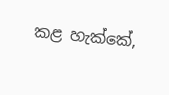කළ හැක්කේ,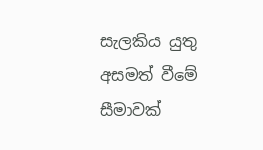සැලකිය යුතු අසමත් වීමේ සීමාවක්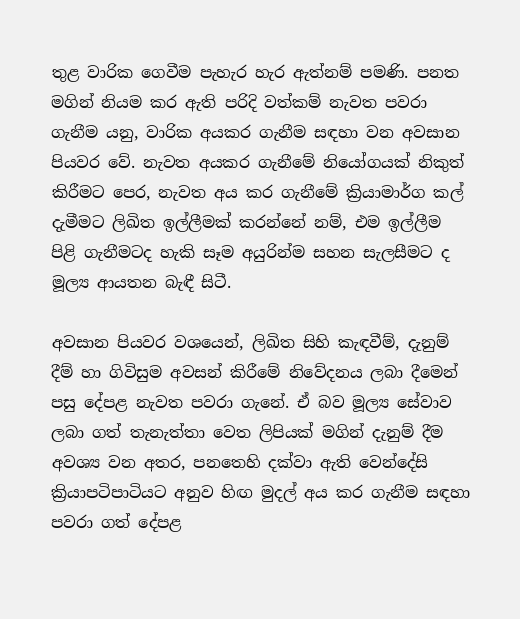තුළ වාරික ගෙවීම පැහැර හැර ඇත්නම් පමණි. පනත මගින් නියම කර ඇති පරිදි වත්කම් නැවත පවරා ගැනීම යනු, වාරික අයකර ගැනීම සඳහා වන අවසාන පියවර වේ. නැවත අයකර ගැනීමේ නියෝගයක් නිකුත් කිරීමට පෙර, නැවත අය කර ගැනීමේ ක්‍රියාමාර්ග කල් දැමීමට ලිඛිත ඉල්ලීමක් කරන්නේ නම්, එම ඉල්ලීම පිළි ගැනීමටද හැකි සෑම අයුරින්ම සහන සැලසීමට ද මූල්‍ය ආයතන බැඳී සිටී.

අවසාන පියවර වශයෙන්, ලිඛිත සිහි කැඳවීම්, දැනුම් දීම් හා ගිවිසුම අවසන් කිරීමේ නිවේදනය ලබා දීමෙන් පසු දේපළ නැවත පවරා ගැනේ. ඒ බව මූල්‍ය සේවාව ලබා ගත් තැනැත්තා වෙත ලිපියක් මගින් දැනුම් දීම අවශ්‍ය වන අතර, පනතෙහි දක්වා ඇති වෙන්දේසි ක්‍රියාපටිපාටියට අනුව හිඟ මුදල් අය කර ගැනීම සඳහා පවරා ගත් දේපළ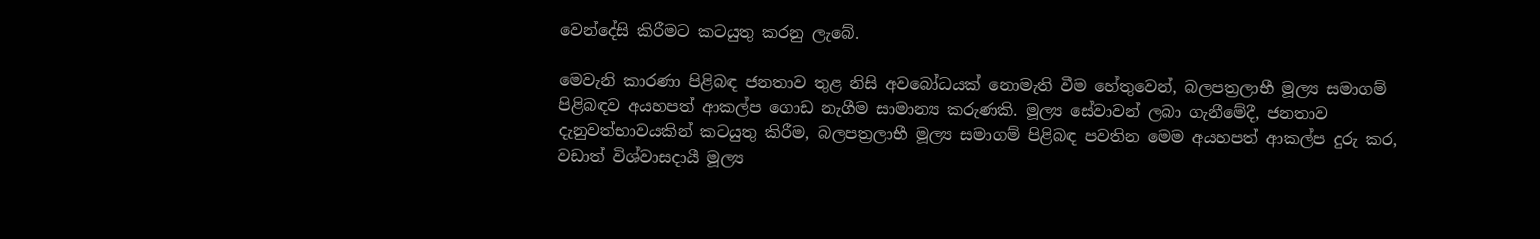වෙන්දේසි කිරීමට කටයුතු කරනු ලැබේ.

මෙවැනි කාරණා පිළිබඳ ජනතාව තුළ නිසි අවබෝධයක් නොමැති වීම හේතුවෙන්, බලපත්‍රලාභී මූල්‍ය සමාගම් පිළිබඳව අයහපත් ආකල්ප ගොඩ නැගීම සාමාන්‍ය කරුණකි. මූල්‍ය සේවාවන් ලබා ගැනීමේදී, ජනතාව දැනුවත්භාවයකින් කටයුතු කිරීම, බලපත්‍රලාභී මූල්‍ය සමාගම් පිළිබඳ පවතින මෙම අයහපත් ආකල්ප දුරු කර, වඩාත් විශ්වාසදායී මූල්‍ය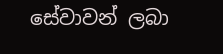සේවාවන් ලබා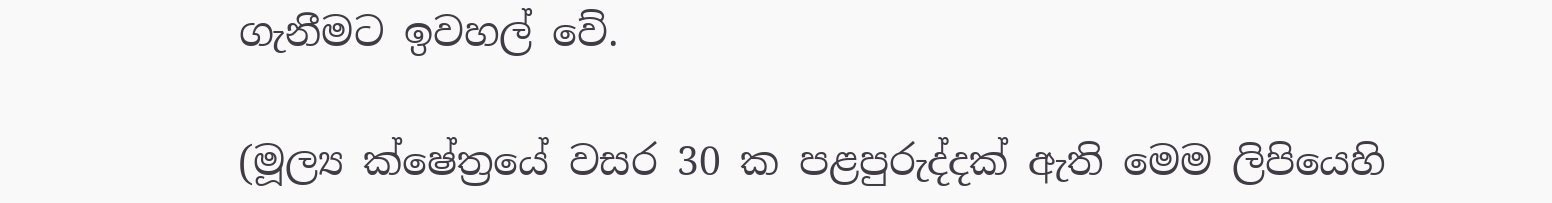ගැනීමට ඉවහල් වේ.

(මූල්‍ය ක්ෂේත්‍රයේ වසර 30 ක පළපුරුද්දක් ඇති මෙම ලිපියෙහි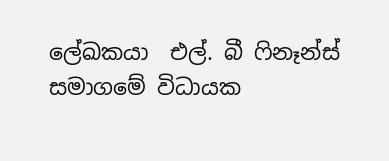ලේඛකයා  එල්. බී ෆිනෑන්ස් සමාගමේ විධායක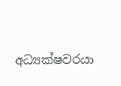අධ්‍යක්ෂවරයා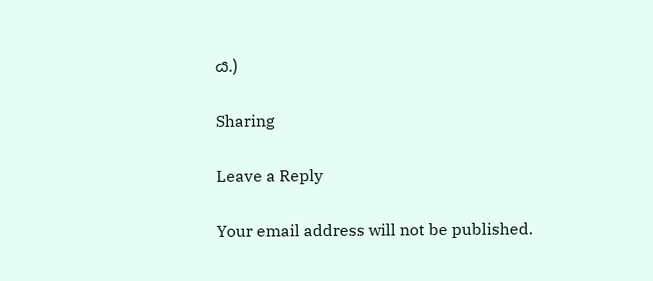ය.)

Sharing

Leave a Reply

Your email address will not be published.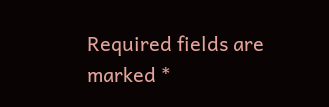Required fields are marked *